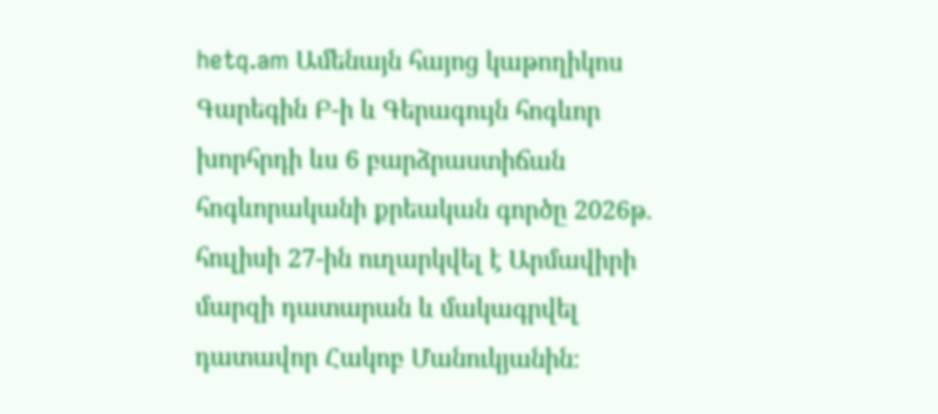hetq.am Ամենայն հայոց կաթողիկոս Գարեգին Բ-ի և Գերագույն հոգևոր խորհրդի ևս 6 բարձրաստիճան հոգևորականի քրեական գործը 2026թ. հուլիսի 27-ին ուղարկվել է Արմավիրի մարզի դատարան և մակագրվել դատավոր Հակոբ Մանուկյանին։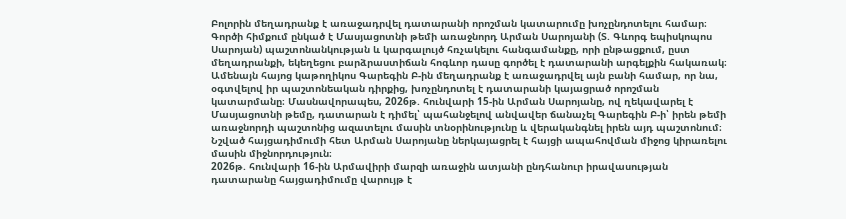Բոլորին մեղադրանք է առաջադրվել դատարանի որոշման կատարումը խոչընդոտելու համար։ Գործի հիմքում ընկած է Մասյացոտնի թեմի առաջնորդ Արման Սարոյանի (Տ. Գևորգ եպիսկոպոս Սարոյան) պաշտոնանկության և կարգալույծ հռչակելու հանգամանքը, որի ընթացքում, ըստ մեղադրանքի, եկեղեցու բարձրաստիճան հոգևոր դասը գործել է դատարանի արգելքին հակառակ։
Ամենայն հայոց կաթողիկոս Գարեգին Բ-ին մեղադրանք է առաջադրվել այն բանի համար, որ նա, օգտվելով իր պաշտոնեական դիրքից, խոչընդոտել է դատարանի կայացրած որոշման կատարմանը։ Մասնավորապես, 2026թ. հունվարի 15-ին Արման Սարոյանը, ով ղեկավարել է Մասյացոտնի թեմը, դատարան է դիմել՝ պահանջելով անվավեր ճանաչել Գարեգին Բ-ի՝ իրեն թեմի առաջնորդի պաշտոնից ազատելու մասին տնօրինությունը և վերականգնել իրեն այդ պաշտոնում։ Նշված հայցադիմումի հետ Արման Սարոյանը ներկայացրել է հայցի ապահովման միջոց կիրառելու մասին միջնորդություն։
2026թ. հունվարի 16-ին Արմավիրի մարզի առաջին ատյանի ընդհանուր իրավասության դատարանը հայցադիմումը վարույթ է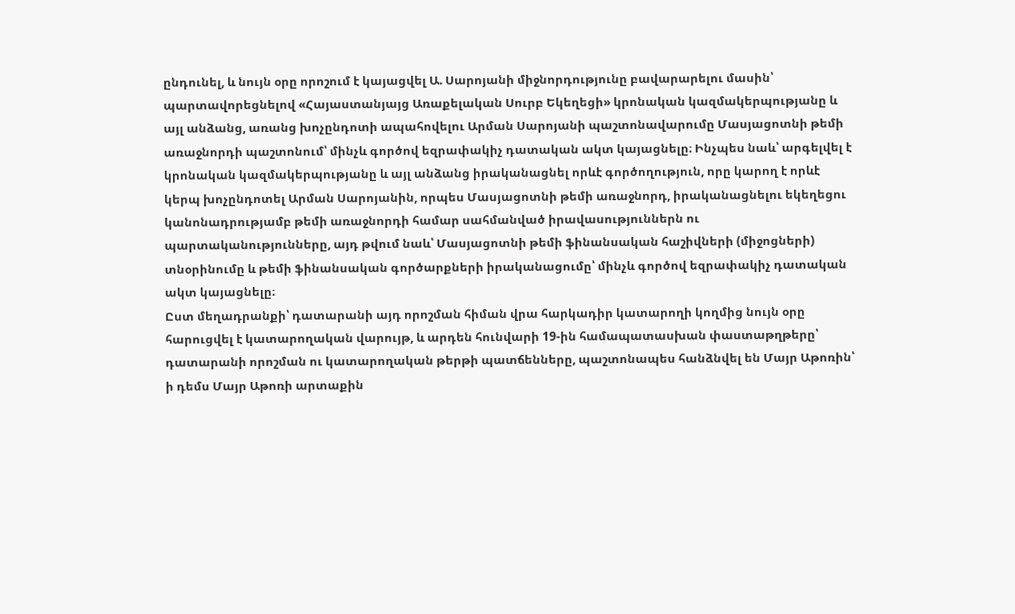ընդունել, և նույն օրը որոշում է կայացվել Ա. Սարոյանի միջնորդությունը բավարարելու մասին՝ պարտավորեցնելով «Հայաստանյայց Առաքելական Սուրբ Եկեղեցի» կրոնական կազմակերպությանը և այլ անձանց, առանց խոչընդոտի ապահովելու Արման Սարոյանի պաշտոնավարումը Մասյացոտնի թեմի առաջնորդի պաշտոնում՝ մինչև գործով եզրափակիչ դատական ակտ կայացնելը։ Ինչպես նաև՝ արգելվել է կրոնական կազմակերպությանը և այլ անձանց իրականացնել որևէ գործողություն, որը կարող է որևէ կերպ խոչընդոտել Արման Սարոյանին, որպես Մասյացոտնի թեմի առաջնորդ, իրականացնելու եկեղեցու կանոնադրությամբ թեմի առաջնորդի համար սահմանված իրավասություններն ու պարտականությունները, այդ թվում նաև՝ Մասյացոտնի թեմի ֆինանսական հաշիվների (միջոցների) տնօրինումը և թեմի ֆինանսական գործարքների իրականացումը՝ մինչև գործով եզրափակիչ դատական ակտ կայացնելը։
Ըստ մեղադրանքի՝ դատարանի այդ որոշման հիման վրա հարկադիր կատարողի կողմից նույն օրը հարուցվել է կատարողական վարույթ, և արդեն հունվարի 19-ին համապատասխան փաստաթղթերը՝ դատարանի որոշման ու կատարողական թերթի պատճենները, պաշտոնապես հանձնվել են Մայր Աթոռին՝ ի դեմս Մայր Աթոռի արտաքին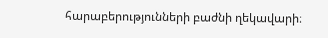հարաբերությունների բաժնի ղեկավարի։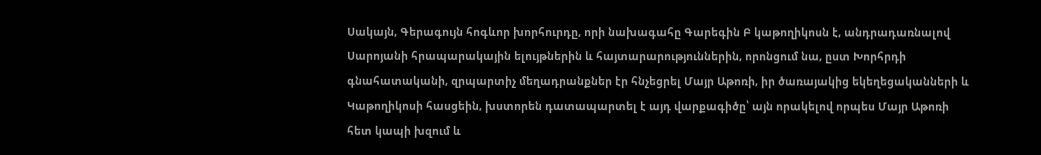Սակայն, Գերագույն հոգևոր խորհուրդը, որի նախագահը Գարեգին Բ կաթողիկոսն է, անդրադառնալով Սարոյանի հրապարակային ելույթներին և հայտարարություններին, որոնցում նա, ըստ Խորհրդի գնահատականի, զրպարտիչ մեղադրանքներ էր հնչեցրել Մայր Աթոռի, իր ծառայակից եկեղեցականների և Կաթողիկոսի հասցեին, խստորեն դատապարտել է այդ վարքագիծը՝ այն որակելով որպես Մայր Աթոռի հետ կապի խզում և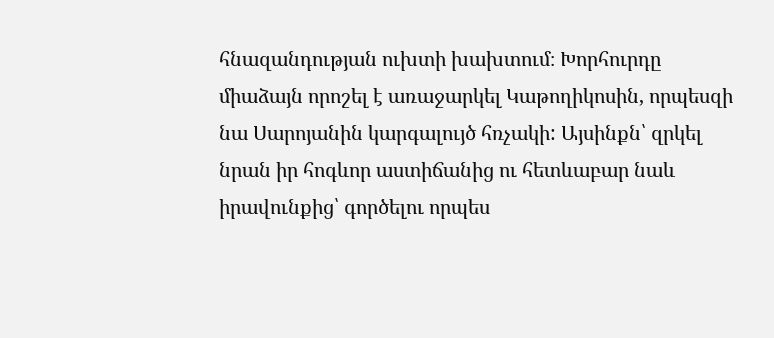հնազանդության ուխտի խախտում։ Խորհուրդը միաձայն որոշել է առաջարկել Կաթողիկոսին, որպեսզի նա Սարոյանին կարգալույծ հռչակի: Այսինքն՝ զրկել նրան իր հոգևոր աստիճանից ու հետևաբար նաև իրավունքից՝ գործելու որպես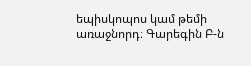եպիսկոպոս կամ թեմի առաջնորդ։ Գարեգին Բ-ն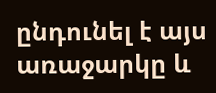ընդունել է այս առաջարկը և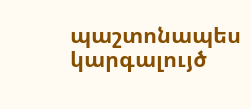պաշտոնապես կարգալույծ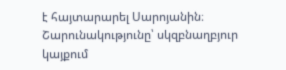է հայտարարել Սարոյանին։
Շարունակությունը՝ սկզբնաղբյուր կայքում